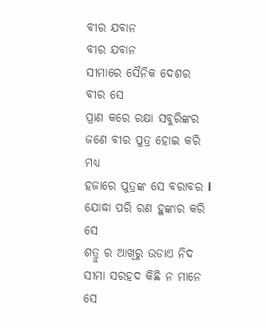ବୀର ଯବାନ
ବୀର ଯବାନ
ସୀମାରେ ସୈନିକ ଦେଶର ବୀର ସେ
ପ୍ରାଣ କରେ ରକ୍ଷା ସବୁରିଙ୍କର
ଜଣେ ବୀର ପୁତ୍ର ହୋଇ କରି ମଧ୍ୟ
ହଜାରେ ପୁତ୍ରଙ୍କ ସେ ବରାବର l
ଯୋଦ୍ଧା ପରି ରଣ ହୁଙ୍କାର କରି ସେ
ଶତ୍ରୁ ର ଆଖିରୁ ଉଡାଏ ନିଦ
ସୀମା ସରହଦ କିଛି ନ ମାନେ ସେ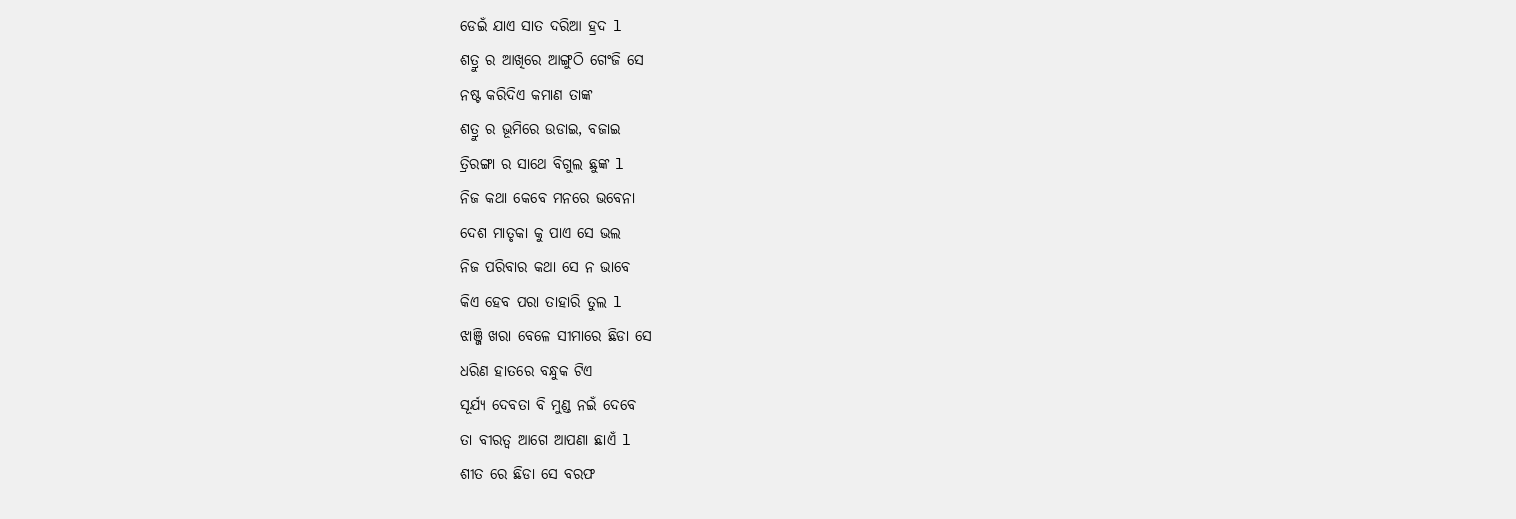ଡେଇଁ ଯାଏ ସାତ ଦରିଆ ହ୍ରଦ l
ଶତ୍ରୁ ର ଆଖିରେ ଆଙ୍ଗୁଠି ଗେଂଜି ସେ
ନଷ୍ଟ କରିଦିଏ କମାଣ ତାଙ୍କ
ଶତ୍ରୁ ର ଭୂମିରେ ଉଡାଇ, ବଜାଇ
ତ୍ରିରଙ୍ଗା ର ସାଥେ ବିଗୁଲ ଛୁଙ୍କ l
ନିଜ କଥା କେବେ ମନରେ ଭବେନା
ଦେଶ ମାତୃକା କୁ ପାଏ ସେ ଭଲ
ନିଜ ପରିବାର କଥା ସେ ନ ଭାବେ
କିଏ ହେବ ପରା ତାହାରି ତୁଲ l
ଝାଞ୍ଜି ଖରା ବେଳେ ସୀମାରେ ଛିଡା ସେ
ଧରିଣ ହାତରେ ବନ୍ଧୁକ ଟିଏ
ସୂର୍ଯ୍ୟ ଦେବତା ବି ମୁଣ୍ଡ ନଇଁ ଦେବେ
ତା ବୀରତ୍ୱ ଆଗେ ଆପଣା ଛାଏଁ l
ଶୀତ ରେ ଛିଡା ସେ ବରଫ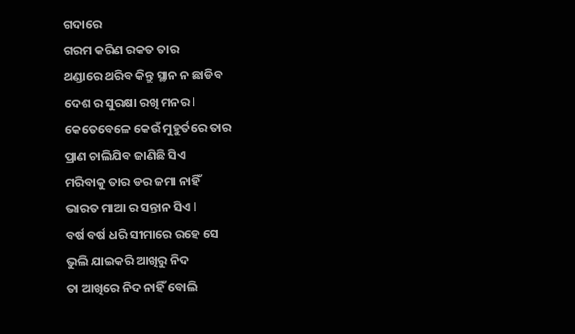ଗଦାରେ
ଗରମ କରିଣ ରକତ ତାର
ଥଣ୍ଡାରେ ଥରିବ କିନ୍ତୁ ସ୍ଥାନ ନ ଛାଡିବ
ଦେଶ ର ସୁରକ୍ଷା ରଖି ମନର l
କେତେବେଳେ କେଉଁ ମୁହୁର୍ତରେ ତାର
ପ୍ରାଣ ଚାଲିଯିବ ଜାଣିଛି ସିଏ
ମରିବାକୁ ତାର ଡର ଜମା ନାହିଁ
ଭାରତ ମାଆ ର ସନ୍ତାନ ସିଏ l
ବର୍ଷ ବର୍ଷ ଧରି ସୀମାରେ ରହେ ସେ
ଭୁଲି ଯାଇକରି ଆଖିରୁ ନିଦ
ତା ଆଖିରେ ନିଦ ନାହିଁ ବୋଲି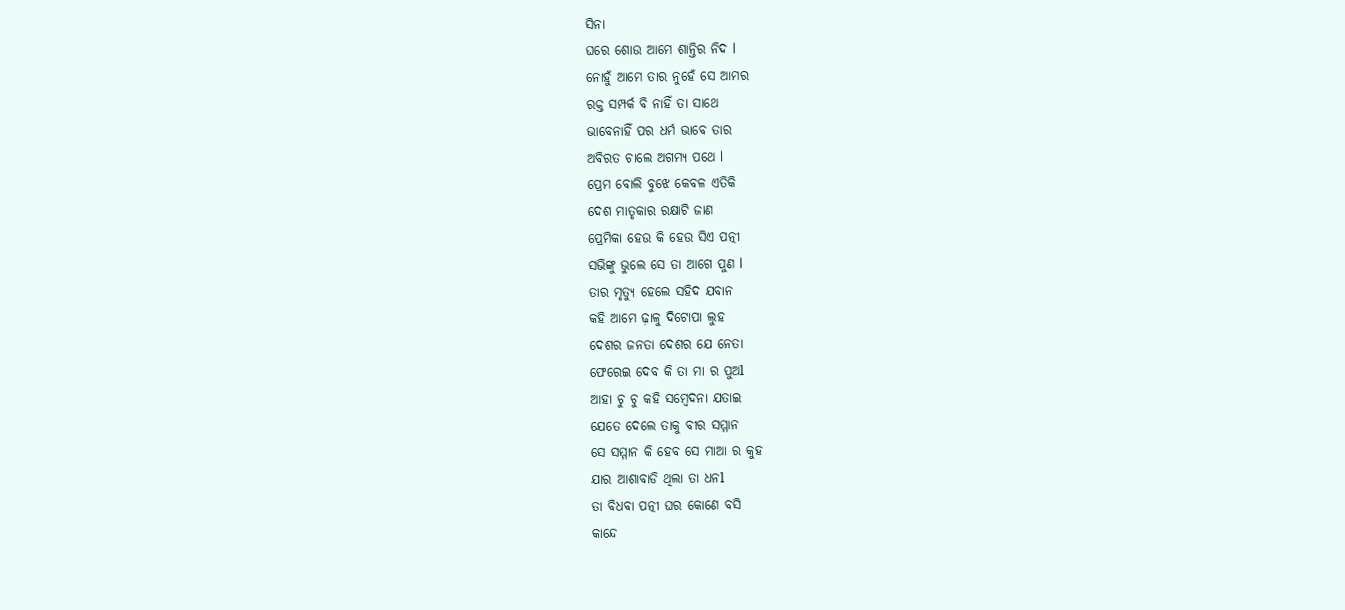ସିନା
ଘରେ ଶୋଉ ଆମେ ଶାନ୍ତିର ନିଦ l
ନୋହୁଁ ଆମେ ତାର ନୁହେଁ ସେ ଆମର
ରକ୍ତ ସମ୍ପର୍କ ବି ନାହିଁ ତା ସାଥେ
ଭାବେନାହିଁ ପର ଧର୍ମ ଭାବେ ତାର
ଅବିରତ ଚାଲେ ଅଗମ୍ୟ ପଥେ l
ପ୍ରେମ ବୋଲି ବୁଝେ କେବଳ ଏତିକି
ଦେଶ ମାତୃକାର ରକ୍ଷାଟି ଜାଣ
ପ୍ରେମିକା ହେଉ କି ହେଉ ସିଏ ପତ୍ନୀ
ସଭିଙ୍କୁ ଭୁଲେ ସେ ତା ଆଗେ ପୁଣ l
ତାର ମୃତ୍ୟୁ ହେଲେ ସହିଦ ଯବାନ
କହି ଆମେ ଢ଼ାଳୁ ଦିଟୋପା ଲୁହ
ଦେଶର ଜନତା ଦେଶର ଯେ ନେତା
ଫେରେଇ ଦେବ କି ତା ମା ର ପୁଅl
ଆହା ଚୁ ଚୁ କହି ସମ୍ବେଦନା ଯତାଇ
ଯେତେ ଦେଲେ ତାକୁ ବୀର ସମ୍ମାନ
ସେ ସମ୍ମାନ କି ହେବ ସେ ମାଆ ର କୁହ
ଯାର ଆଶାବାଡି ଥିଲା ତା ଧନl
ତା ବିଧବା ପତ୍ନୀ ଘର କୋଣେ ବସି
କାନ୍ଦେ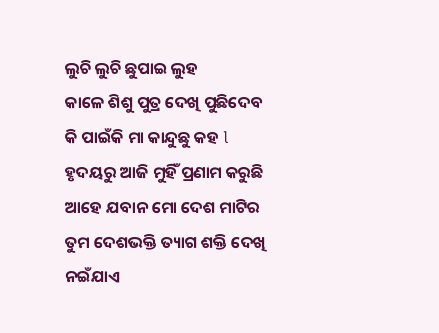ଲୁଚି ଲୁଚି ଛୁପାଇ ଲୁହ
କାଳେ ଶିଶୁ ପୁତ୍ର ଦେଖି ପୁଛିଦେବ
କି ପାଇଁକି ମା କାନ୍ଦୁଛୁ କହ l
ହୃଦୟରୁ ଆଜି ମୁହିଁ ପ୍ରଣାମ କରୁଛି
ଆହେ ଯବାନ ମୋ ଦେଶ ମାଟିର
ତୁମ ଦେଶଭକ୍ତି ତ୍ୟାଗ ଶକ୍ତି ଦେଖି
ନଇଁଯାଏ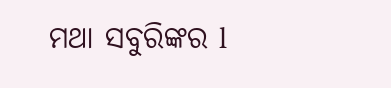ମଥା ସବୁରିଙ୍କର l